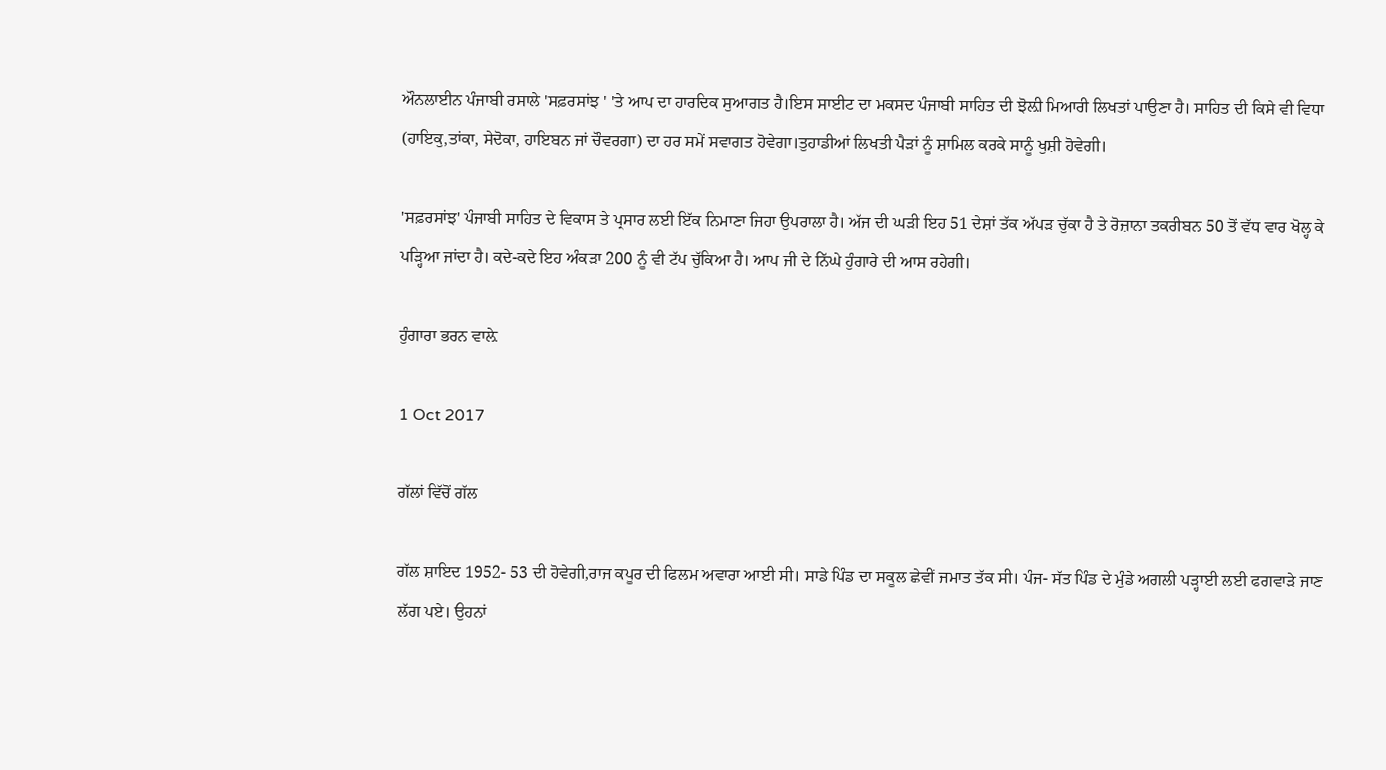ਔਨਲਾਈਨ ਪੰਜਾਬੀ ਰਸਾਲੇ 'ਸਫ਼ਰਸਾਂਝ ' 'ਤੇ ਆਪ ਦਾ ਹਾਰਦਿਕ ਸੁਆਗਤ ਹੈ।ਇਸ ਸਾਈਟ ਦਾ ਮਕਸਦ ਪੰਜਾਬੀ ਸਾਹਿਤ ਦੀ ਝੋਲ਼ੀ ਮਿਆਰੀ ਲਿਖਤਾਂ ਪਾਉਣਾ ਹੈ। ਸਾਹਿਤ ਦੀ ਕਿਸੇ ਵੀ ਵਿਧਾ (ਹਾਇਕੁ,ਤਾਂਕਾ, ਸੇਦੋਕਾ, ਹਾਇਬਨ ਜਾਂ ਚੌਵਰਗਾ) ਦਾ ਹਰ ਸਮੇਂ ਸਵਾਗਤ ਹੋਵੇਗਾ।ਤੁਹਾਡੀਆਂ ਲਿਖਤੀ ਪੈੜਾਂ ਨੂੰ ਸ਼ਾਮਿਲ ਕਰਕੇ ਸਾਨੂੰ ਖੁਸ਼ੀ ਹੋਵੇਗੀ।

'ਸਫ਼ਰਸਾਂਝ' ਪੰਜਾਬੀ ਸਾਹਿਤ ਦੇ ਵਿਕਾਸ ਤੇ ਪ੍ਰਸਾਰ ਲਈ ਇੱਕ ਨਿਮਾਣਾ ਜਿਹਾ ਉਪਰਾਲਾ ਹੈ। ਅੱਜ ਦੀ ਘੜੀ ਇਹ 51 ਦੇਸ਼ਾਂ ਤੱਕ ਅੱਪੜ ਚੁੱਕਾ ਹੈ ਤੇ ਰੋਜ਼ਾਨਾ ਤਕਰੀਬਨ 50 ਤੋਂ ਵੱਧ ਵਾਰ ਖੋਲ੍ਹ ਕੇ ਪੜ੍ਹਿਆ ਜਾਂਦਾ ਹੈ। ਕਦੇ-ਕਦੇ ਇਹ ਅੰਕੜਾ 200 ਨੂੰ ਵੀ ਟੱਪ ਚੁੱਕਿਆ ਹੈ। ਆਪ ਜੀ ਦੇ ਨਿੱਘੇ ਹੁੰਗਾਰੇ ਦੀ ਆਸ ਰਹੇਗੀ।

ਹੁੰਗਾਰਾ ਭਰਨ ਵਾਲ਼ੇ

1 Oct 2017

ਗੱਲਾਂ ਵਿੱਚੋਂ ਗੱਲ

ਗੱਲ ਸ਼ਾਇਦ 1952- 53 ਦੀ ਹੋਵੇਗੀ,ਰਾਜ ਕਪੂਰ ਦੀ ਫਿਲਮ ਅਵਾਰਾ ਆਈ ਸੀ। ਸਾਡੇ ਪਿੰਡ ਦਾ ਸਕੂਲ ਛੇਵੀਂ ਜਮਾਤ ਤੱਕ ਸੀ। ਪੰਜ- ਸੱਤ ਪਿੰਡ ਦੇ ਮੁੰਡੇ ਅਗਲੀ ਪੜ੍ਹਾਈ ਲਈ ਫਗਵਾੜੇ ਜਾਣ ਲੱਗ ਪਏ। ਉਹਨਾਂ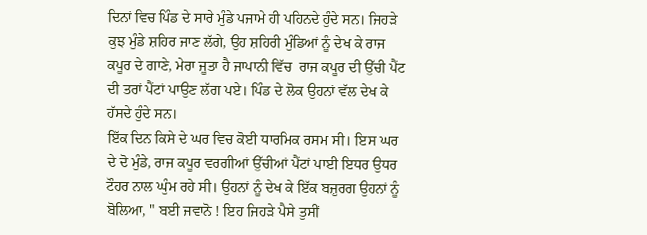ਦਿਨਾਂ ਵਿਚ ਪਿੰਡ ਦੇ ਸਾਰੇ ਮੁੰਡੇ ਪਜਾਮੇ ਹੀ ਪਹਿਨਦੇ ਹੁੰਦੇ ਸਨ। ਜਿਹੜੇ ਕੁਝ ਮੁੰਡੇ ਸ਼ਹਿਰ ਜਾਣ ਲੱਗੇ, ਉਹ ਸ਼ਹਿਰੀ ਮੁੰਡਿਆਂ ਨੂੰ ਦੇਖ ਕੇ ਰਾਜ ਕਪੂਰ ਦੇ ਗਾਣੇ, ਮੇਰਾ ਜੂਤਾ ਹੈ ਜਾਪਾਨੀ ਵਿੱਚ  ਰਾਜ ਕਪੂਰ ਦੀ ਉੱਚੀ ਪੈਂਟ ਦੀ ਤਰਾਂ ਪੈਂਟਾਂ ਪਾਉਣ ਲੱਗ ਪਏ। ਪਿੰਡ ਦੇ ਲੋਕ ਉਹਨਾਂ ਵੱਲ ਦੇਖ ਕੇ ਹੱਸਦੇ ਹੁੰਦੇ ਸਨ।
ਇੱਕ ਦਿਨ ਕਿਸੇ ਦੇ ਘਰ ਵਿਚ ਕੋਈ ਧਾਰਮਿਕ ਰਸਮ ਸੀ। ਇਸ ਘਰ ਦੇ ਦੋ ਮੁੰਡੇ, ਰਾਜ ਕਪੂਰ ਵਰਗੀਆਂ ਉੱਚੀਆਂ ਪੈਂਟਾਂ ਪਾਈ ਇਧਰ ਉਧਰ ਟੌਹਰ ਨਾਲ ਘੁੰਮ ਰਹੇ ਸੀ। ਉਹਨਾਂ ਨੂੰ ਦੇਖ ਕੇ ਇੱਕ ਬਜ਼ੁਰਗ ਉਹਨਾਂ ਨੂੰ ਬੋਲਿਆ, " ਬਈ ਜਵਾਨੋ ! ਇਹ ਜਿਹੜੇ ਪੈਸੇ ਤੁਸੀਂ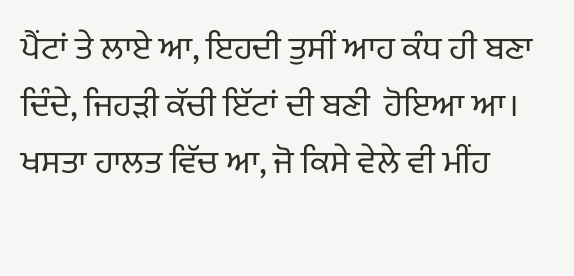ਪੈਂਟਾਂ ਤੇ ਲਾਏ ਆ, ਇਹਦੀ ਤੁਸੀਂ ਆਹ ਕੰਧ ਹੀ ਬਣਾ ਦਿੰਦੇ, ਜਿਹੜੀ ਕੱਚੀ ਇੱਟਾਂ ਦੀ ਬਣੀ  ਹੋਇਆ ਆ। ਖਸਤਾ ਹਾਲਤ ਵਿੱਚ ਆ, ਜੋ ਕਿਸੇ ਵੇਲੇ ਵੀ ਮੀਂਹ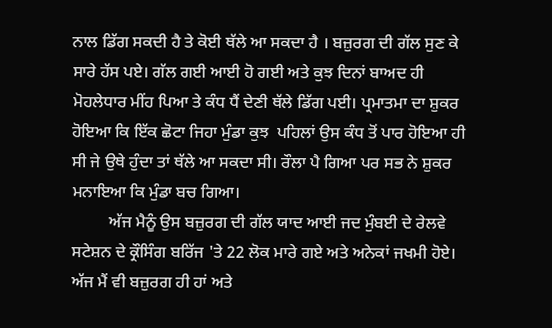ਨਾਲ ਡਿੱਗ ਸਕਦੀ ਹੈ ਤੇ ਕੋਈ ਥੱਲੇ ਆ ਸਕਦਾ ਹੈ । ਬਜ਼ੁਰਗ ਦੀ ਗੱਲ ਸੁਣ ਕੇ ਸਾਰੇ ਹੱਸ ਪਏ। ਗੱਲ ਗਈ ਆਈ ਹੋ ਗਈ ਅਤੇ ਕੁਝ ਦਿਨਾਂ ਬਾਅਦ ਹੀ ਮੋਹਲੇਧਾਰ ਮੀਂਹ ਪਿਆ ਤੇ ਕੰਧ ਧੈਂ ਦੇਣੀ ਥੱਲੇ ਡਿੱਗ ਪਈ। ਪ੍ਰਮਾਤਮਾ ਦਾ ਸ਼ੁਕਰ ਹੋਇਆ ਕਿ ਇੱਕ ਛੋਟਾ ਜਿਹਾ ਮੁੰਡਾ ਕੁਝ  ਪਹਿਲਾਂ ਉਸ ਕੰਧ ਤੋਂ ਪਾਰ ਹੋਇਆ ਹੀ ਸੀ ਜੇ ਉਥੇ ਹੁੰਦਾ ਤਾਂ ਥੱਲੇ ਆ ਸਕਦਾ ਸੀ। ਰੌਲਾ ਪੈ ਗਿਆ ਪਰ ਸਭ ਨੇ ਸ਼ੁਕਰ ਮਨਾਇਆ ਕਿ ਮੁੰਡਾ ਬਚ ਗਿਆ।
         ਅੱਜ ਮੈਨੂੰ ਉਸ ਬਜ਼ੁਰਗ ਦੀ ਗੱਲ ਯਾਦ ਆਈ ਜਦ ਮੁੰਬਈ ਦੇ ਰੇਲਵੇ ਸਟੇਸ਼ਨ ਦੇ ਕ੍ਰੌਸਿੰਗ ਬਰਿੱਜ 'ਤੇ 22 ਲੋਕ ਮਾਰੇ ਗਏ ਅਤੇ ਅਨੇਕਾਂ ਜਖਮੀ ਹੋਏ। ਅੱਜ ਮੈਂ ਵੀ ਬਜ਼ੁਰਗ ਹੀ ਹਾਂ ਅਤੇ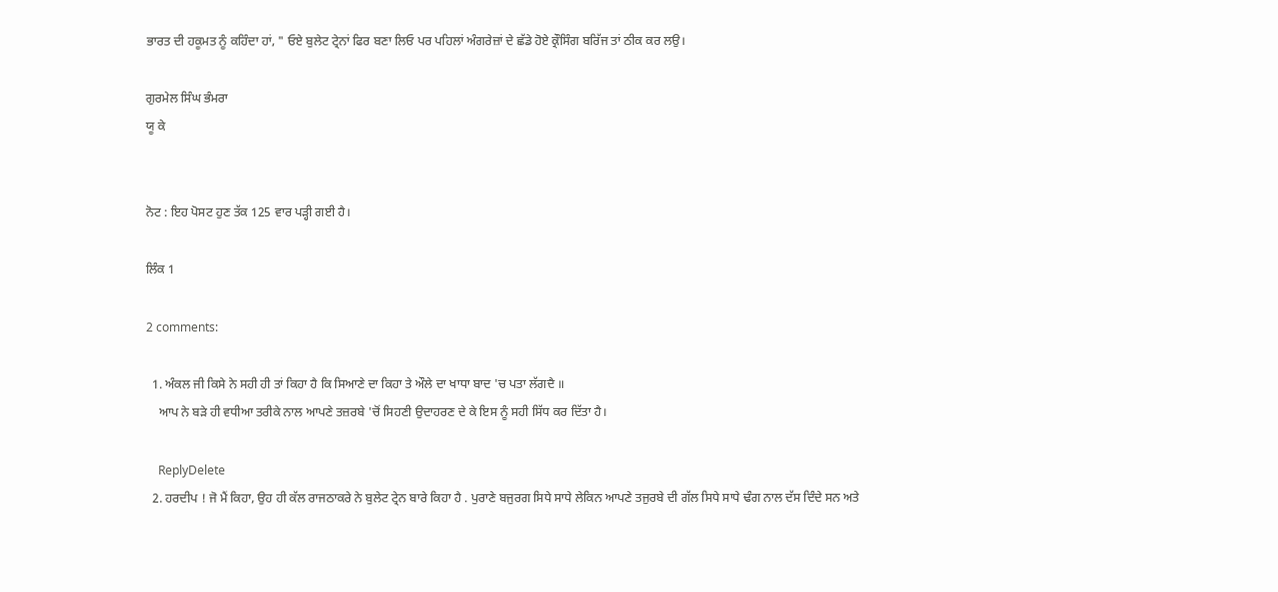ਭਾਰਤ ਦੀ ਹਕੂਮਤ ਨੂੰ ਕਹਿੰਦਾ ਹਾਂ, " ਓਏ ਬੁਲੇਟ ਟ੍ਰੇਨਾਂ ਫਿਰ ਬਣਾ ਲਿਓ ਪਰ ਪਹਿਲਾਂ ਅੰਗਰੇਜ਼ਾਂ ਦੇ ਛੱਡੇ ਹੋਏ ਕ੍ਰੌਸਿੰਗ ਬਰਿੱਜ ਤਾਂ ਠੀਕ ਕਰ ਲਉ।

ਗੁਰਮੇਲ ਸਿੰਘ ਭੰਮਰਾ
ਯੂ ਕੇ


ਨੋਟ : ਇਹ ਪੋਸਟ ਹੁਣ ਤੱਕ 125 ਵਾਰ ਪੜ੍ਹੀ ਗਈ ਹੈ।

ਲਿੰਕ 1

2 comments:

  1. ਅੰਕਲ ਜੀ ਕਿਸੇ ਨੇ ਸਹੀ ਹੀ ਤਾਂ ਕਿਹਾ ਹੈ ਕਿ ਸਿਆਣੇ ਦਾ ਕ‍ਿਹਾ ਤੇ ਔਲੇ ਦਾ ਖਾਧਾ ਬਾਦ 'ਚ ਪਤਾ ਲੱਗਦੈ ॥
    ਆਪ ਨੇ ਬੜੇ ਹੀ ਵਧੀਆ ਤਰੀਕੇ ਨਾਲ ਆਪਣੇ ਤਜ਼ਰਬੇ 'ਚੋਂ ਸਿਹਣੀ ਉਦਾਹਰਣ ਦੇ ਕੇ ਇਸ ਨੂੰ ਸਹੀ ਸਿੱਧ ਕਰ ਦਿੱਤਾ ਹੈ।

    ReplyDelete
  2. ਹਰਦੀਪ ! ਜੋ ਮੈਂ ਕਿਹਾ, ਉਹ ਹੀ ਕੱਲ ਰਾਜਠਾਕਰੇ ਨੇ ਬੁਲੇਟ ਟ੍ਰੇਨ ਬਾਰੇ ਕਿਹਾ ਹੈ . ਪੁਰਾਣੇ ਬਜੁਰਗ ਸਿਧੇ ਸਾਧੇ ਲੇਕਿਨ ਆਪਣੇ ਤਜੁਰਬੇ ਦੀ ਗੱਲ ਸਿਧੇ ਸਾਧੇ ਢੰਗ ਨਾਲ ਦੱਸ ਦਿੰਦੇ ਸਨ ਅਤੇ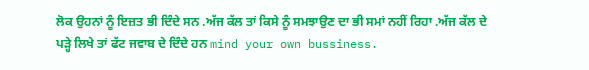ਲੋਕ ਉਹਨਾਂ ਨੂੰ ਇਜ਼ਤ ਭੀ ਦਿੰਦੇ ਸਨ .ਅੱਜ ਕੱਲ ਤਾਂ ਕਿਸੇ ਨੂੰ ਸਮਝਾਉਣ ਦਾ ਭੀ ਸਮਾਂ ਨਹੀਂ ਰਿਹਾ .ਅੱਜ ਕੱਲ ਦੇ ਪੜ੍ਹੇ ਲਿਖੇ ਤਾਂ ਫੱਟ ਜਵਾਬ ਦੇ ਦਿੰਦੇ ਹਨ mind your own bussiness.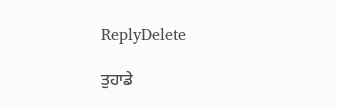ReplyDelete

ਤੁਹਾਡੇ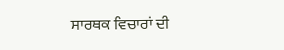ਸਾਰਥਕ ਵਿਚਾਰਾਂ ਦੀ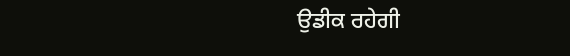ਉਡੀਕ ਰਹੇਗੀ